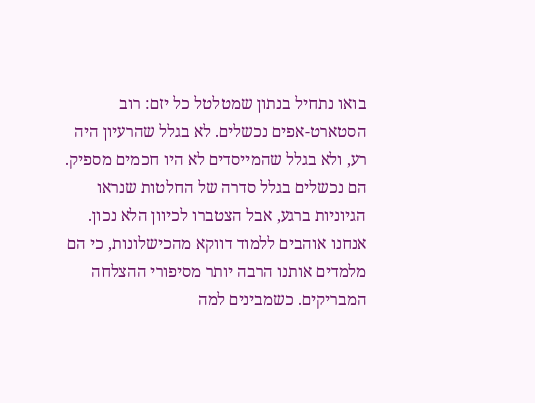בואו נתחיל בנתון שמטלטל כל יזם: רוב הסטארט-אפים נכשלים. לא בגלל שהרעיון היה רע, ולא בגלל שהמייסדים לא היו חכמים מספיק. הם נכשלים בגלל סדרה של החלטות שנראו הגיוניות ברגע, אבל הצטברו לכיוון הלא נכון. אנחנו אוהבים ללמוד דווקא מהכישלונות, כי הם מלמדים אותנו הרבה יותר מסיפורי ההצלחה המבריקים. כשמבינים למה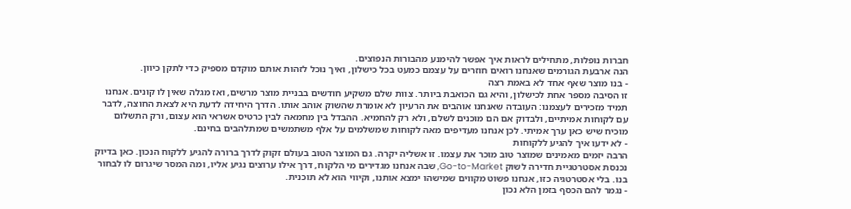חברות נופלות, מתחילים לראות איך אפשר להימנע מהבורות הנפוצים.
הנה ארבעת הגורמים שאנחנו רואים חוזרים על עצמם כמעט בכל כישלון, ואיך נוכל לזהות אותם מוקדם מספיק כדי לתקן כיוון.
- בנו מוצר שאף אחד לא באמת רצה
זו הסיבה מספר אחת לכישלון, והיא גם הכואבת ביותר. צוות שלם משקיע חודשים בבניית מוצר מרשים, ואז מגלה שאין לו קונים. אנחנו תמיד מזכירים לעצמנו: העובדה שאנחנו אוהבים את הרעיון לא אומרת שהשוק אוהב אותו. הדרך היחידה לדעת היא לצאת החוצה, לדבר עם לקוחות אמיתיים, ולבדוק אם הם מוכנים לשלם, ולא רק להחמיא. ההבדל בין מחמאה לבין כרטיס אשראי הוא עצום, ורק התשלום מוכיח שיש כאן ערך אמיתי. לכן אנחנו מעדיפים מאה לקוחות שמשלמים על אלף משתמשים שמתלהבים בחינם.
- לא ידעו איך להגיע ללקוחות
הרבה יזמים מאמינים שמוצר טוב מוכר את עצמו. זו אשליה יקרה. גם המוצר הטוב בעולם זקוק לדרך ברורה להגיע ללקוח הנכון. כאן בדיוק נכנסת אסטרטגיית חדירה לשוק Go-to-Market, שבה אנחנו מגדירים מי הלקוח, דרך אילו ערוצים נגיע אליו, ומה המסר שיגרום לו לבחור בנו. בלי אסטרטגיה כזו, אנחנו פשוט מקווים שמישהו ימצא אותנו, וקיווי הוא לא תוכנית.
- נגמר להם הכסף בזמן הלא נכון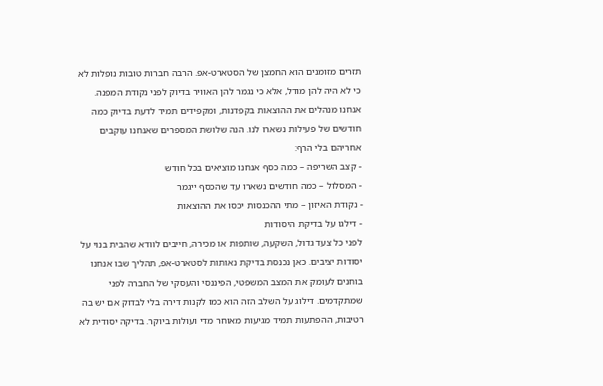תזרים מזומנים הוא החמצן של הסטארט-אפ. הרבה חברות טובות נופלות לא כי לא היה להן מודל, אלא כי נגמר להן האוויר בדיוק לפני נקודת המפנה. אנחנו מנהלים את ההוצאות בקפדנות, ומקפידים תמיד לדעת בדיוק כמה חודשים של פעילות נשארו לנו. הנה שלושת המספרים שאנחנו עוקבים אחריהם בלי הרף:
- קצב השריפה – כמה כסף אנחנו מוציאים בכל חודש
- המסלול – כמה חודשים נשארו עד שהכסף ייגמר
- נקודת האיזון – מתי ההכנסות יכסו את ההוצאות
- דילגו על בדיקת היסודות
לפני כל צעד גדול, השקעה, שותפות או מכירה, חייבים לוודא שהבית בנוי על יסודות יציבים. כאן נכנסת בדיקת נאותות לסטארט-אפ, תהליך שבו אנחנו בוחנים לעומק את המצב המשפטי, הפיננסי והעסקי של החברה לפני שמתקדמים. דילוג על השלב הזה הוא כמו לקנות דירה בלי לבדוק אם יש בה רטיבות, ההפתעות תמיד מגיעות מאוחר מדי ועולות ביוקר. בדיקה יסודית לא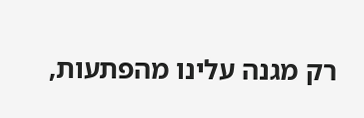רק מגנה עלינו מהפתעות,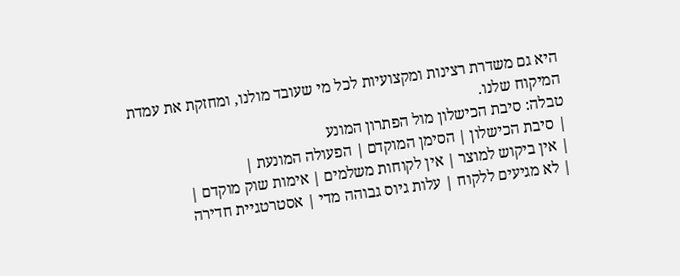היא גם משדרת רצינות ומקצועיות לכל מי שעובד מולנו, ומחזקת את עמדת המיקוח שלנו.
טבלה: סיבת הכישלון מול הפתרון המונע
| סיבת הכישלון | הסימן המוקדם | הפעולה המונעת |
| אין ביקוש למוצר | אין לקוחות משלמים | אימות שוק מוקדם |
| לא מגיעים ללקוח | עלות גיוס גבוהה מדי | אסטרטגיית חדירה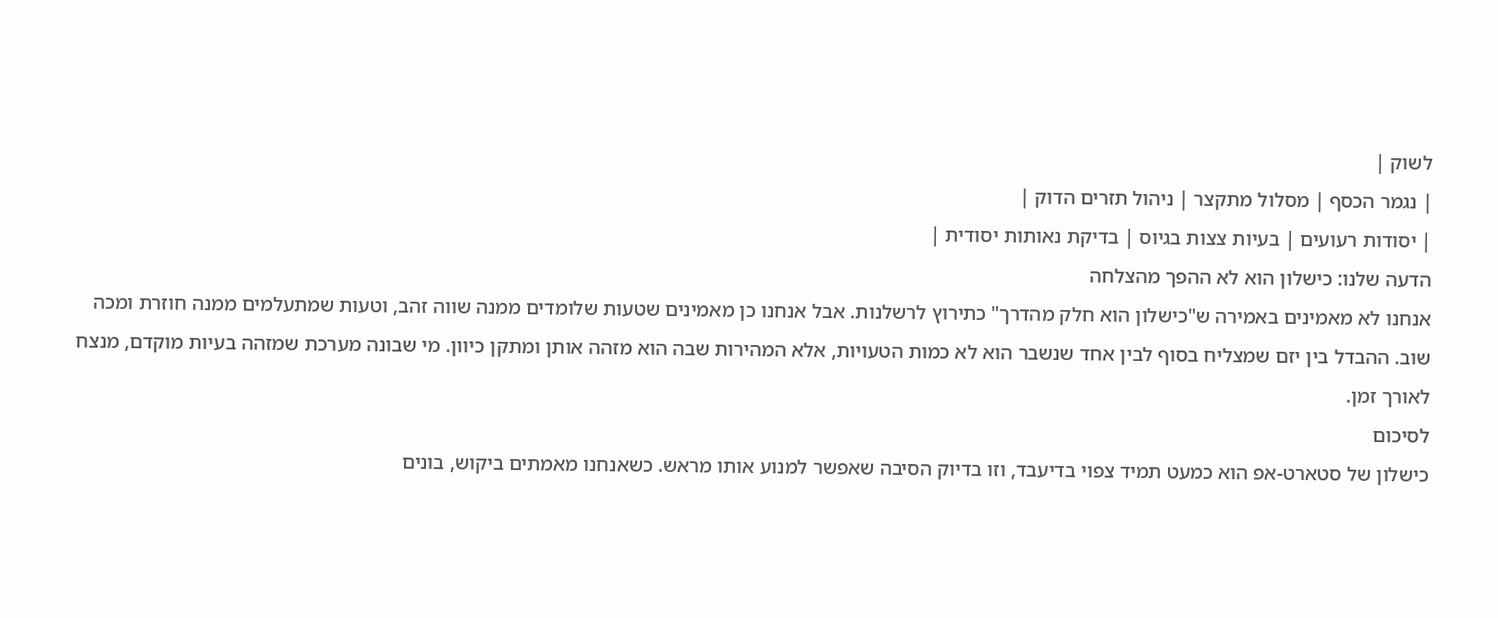לשוק |
| נגמר הכסף | מסלול מתקצר | ניהול תזרים הדוק |
| יסודות רעועים | בעיות צצות בגיוס | בדיקת נאותות יסודית |
הדעה שלנו: כישלון הוא לא ההפך מהצלחה
אנחנו לא מאמינים באמירה ש"כישלון הוא חלק מהדרך" כתירוץ לרשלנות. אבל אנחנו כן מאמינים שטעות שלומדים ממנה שווה זהב, וטעות שמתעלמים ממנה חוזרת ומכה שוב. ההבדל בין יזם שמצליח בסוף לבין אחד שנשבר הוא לא כמות הטעויות, אלא המהירות שבה הוא מזהה אותן ומתקן כיוון. מי שבונה מערכת שמזהה בעיות מוקדם, מנצח לאורך זמן.
לסיכום
כישלון של סטארט-אפ הוא כמעט תמיד צפוי בדיעבד, וזו בדיוק הסיבה שאפשר למנוע אותו מראש. כשאנחנו מאמתים ביקוש, בונים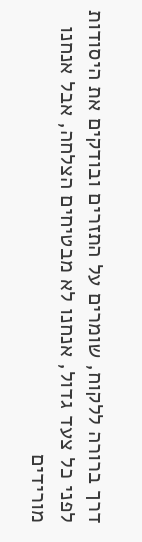דרך ברורה ללקוח, שומרים על התזרים ובודקים את היסודות לפני כל צעד גדול, אנחנו לא מבטיחים הצלחה, אבל אנחנו מורידים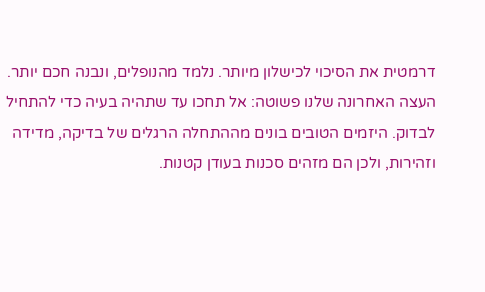דרמטית את הסיכוי לכישלון מיותר. נלמד מהנופלים, ונבנה חכם יותר.
העצה האחרונה שלנו פשוטה: אל תחכו עד שתהיה בעיה כדי להתחיל לבדוק. היזמים הטובים בונים מההתחלה הרגלים של בדיקה, מדידה וזהירות, ולכן הם מזהים סכנות בעודן קטנות.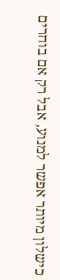כישלון מיותר אפשר למנוע, אבל רק אם בוחרים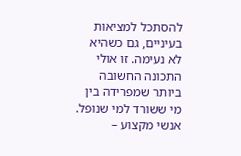להסתכל למציאות בעיניים, גם כשהיא לא נעימה. זו אולי התכונה החשובה ביותר שמפרידה בין מי ששורד למי שנופל.
אנשי מקצוע –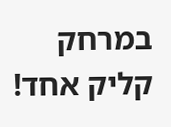במרחק קליק אחד!